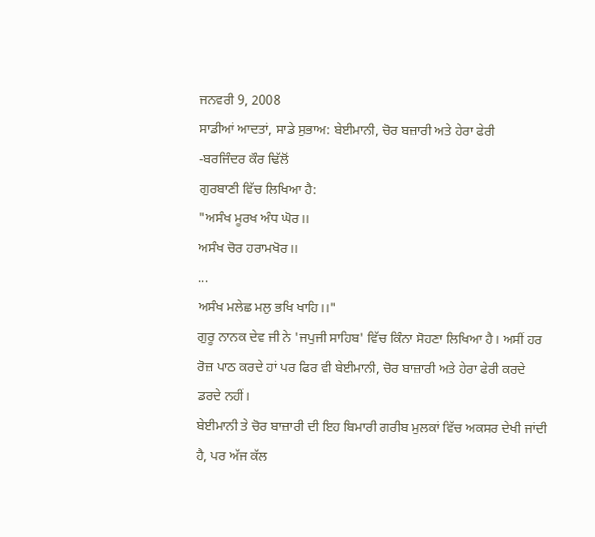ਜਨਵਰੀ 9, 2008
ਸਾਡੀਆਂ ਆਦਤਾਂ, ਸਾਡੇ ਸੁਭਾਅ: ਬੇਈਮਾਨੀ, ਚੋਰ ਬਜ਼ਾਰੀ ਅਤੇ ਹੇਰਾ ਫੇਰੀ
-ਬਰਜਿੰਦਰ ਕੌਰ ਢਿੱਲੋਂ
ਗੁਰਬਾਣੀ ਵਿੱਚ ਲਿਖਿਆ ਹੈ:
"ਅਸੰਖ ਮੂਰਖ ਅੰਧ ਘੋਰ।।
ਅਸੰਖ ਚੋਰ ਹਰਾਮਖੋਰ।।
...
ਅਸੰਖ ਮਲੇਛ ਮਲੁ ਭਖਿ ਖਾਹਿ।।"
ਗੁਰੂ ਨਾਨਕ ਦੇਵ ਜੀ ਨੇ 'ਜਪੁਜੀ ਸਾਹਿਬ' ਵਿੱਚ ਕਿੰਨਾ ਸੋਹਣਾ ਲਿਖਿਆ ਹੈ। ਅਸੀਂ ਹਰ ਰੋਜ਼ ਪਾਠ ਕਰਦੇ ਹਾਂ ਪਰ ਫਿਰ ਵੀ ਬੇਈਮਾਨੀ, ਚੋਰ ਬਾਜ਼ਾਰੀ ਅਤੇ ਹੇਰਾ ਫੇਰੀ ਕਰਦੇ ਡਰਦੇ ਨਹੀਂ।
ਬੇਈਮਾਨੀ ਤੇ ਚੋਰ ਬਾਜ਼ਾਰੀ ਦੀ ਇਹ ਬਿਮਾਰੀ ਗਰੀਬ ਮੁਲਕਾਂ ਵਿੱਚ ਅਕਸਰ ਦੇਖੀ ਜਾਂਦੀ ਹੈ, ਪਰ ਅੱਜ ਕੱਲ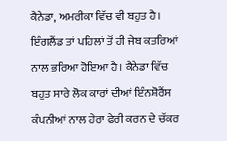ਕੈਨੇਡਾ, ਅਮਰੀਕਾ ਵਿੱਚ ਵੀ ਬਹੁਤ ਹੈ। ਇੰਗਲੈਂਡ ਤਾਂ ਪਹਿਲਾਂ ਤੋਂ ਹੀ ਜੇਬ ਕਤਰਿਆਂ ਨਾਲ ਭਰਿਆ ਹੋਇਆ ਹੈ। ਕੈਨੇਡਾ ਵਿੱਚ ਬਹੁਤ ਸਾਰੇ ਲੋਕ ਕਾਰਾਂ ਦੀਆਂ ਇੰਨਸ਼ੋਰੈਂਸ ਕੰਪਨੀਆਂ ਨਾਲ ਹੇਰਾ ਫੇਰੀ ਕਰਨ ਦੇ ਚੱਕਰ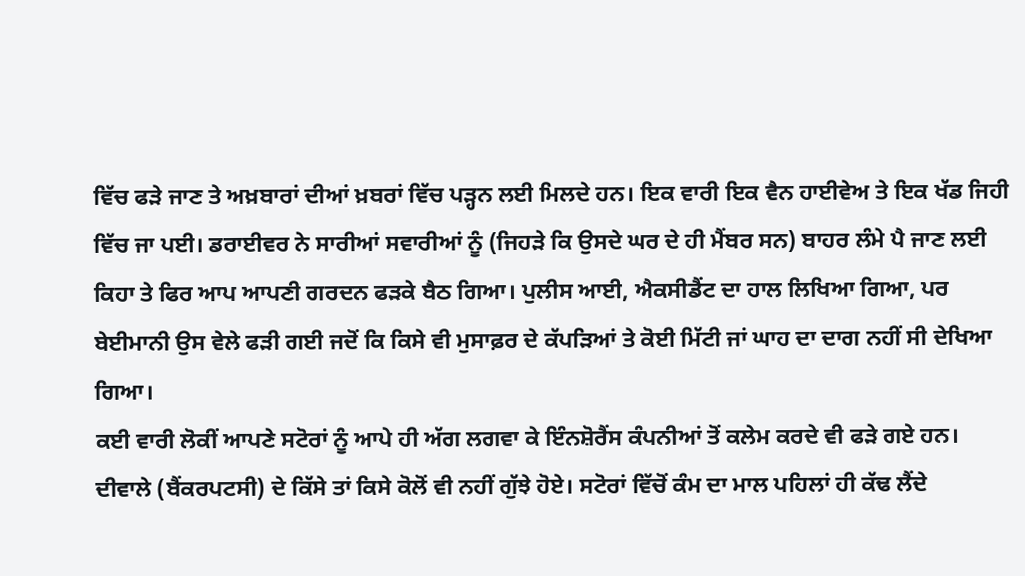ਵਿੱਚ ਫੜੇ ਜਾਣ ਤੇ ਅਖ਼ਬਾਰਾਂ ਦੀਆਂ ਖ਼ਬਰਾਂ ਵਿੱਚ ਪੜ੍ਹਨ ਲਈ ਮਿਲਦੇ ਹਨ। ਇਕ ਵਾਰੀ ਇਕ ਵੈਨ ਹਾਈਵੇਅ ਤੇ ਇਕ ਖੱਡ ਜਿਹੀ ਵਿੱਚ ਜਾ ਪਈ। ਡਰਾਈਵਰ ਨੇ ਸਾਰੀਆਂ ਸਵਾਰੀਆਂ ਨੂੰ (ਜਿਹੜੇ ਕਿ ਉਸਦੇ ਘਰ ਦੇ ਹੀ ਮੈਂਬਰ ਸਨ) ਬਾਹਰ ਲੰਮੇ ਪੈ ਜਾਣ ਲਈ ਕਿਹਾ ਤੇ ਫਿਰ ਆਪ ਆਪਣੀ ਗਰਦਨ ਫੜਕੇ ਬੈਠ ਗਿਆ। ਪੁਲੀਸ ਆਈ, ਐਕਸੀਡੈਂਟ ਦਾ ਹਾਲ ਲਿਖਿਆ ਗਿਆ, ਪਰ ਬੇਈਮਾਨੀ ਉਸ ਵੇਲੇ ਫੜੀ ਗਈ ਜਦੋਂ ਕਿ ਕਿਸੇ ਵੀ ਮੁਸਾਫ਼ਰ ਦੇ ਕੱਪੜਿਆਂ ਤੇ ਕੋਈ ਮਿੱਟੀ ਜਾਂ ਘਾਹ ਦਾ ਦਾਗ ਨਹੀਂ ਸੀ ਦੇਖਿਆ ਗਿਆ।
ਕਈ ਵਾਰੀ ਲੋਕੀਂ ਆਪਣੇ ਸਟੋਰਾਂ ਨੂੰ ਆਪੇ ਹੀ ਅੱਗ ਲਗਵਾ ਕੇ ਇੰਨਸ਼ੋਰੈਂਸ ਕੰਪਨੀਆਂ ਤੋਂ ਕਲੇਮ ਕਰਦੇ ਵੀ ਫੜੇ ਗਏ ਹਨ। ਦੀਵਾਲੇ (ਬੈਂਕਰਪਟਸੀ) ਦੇ ਕਿੱਸੇ ਤਾਂ ਕਿਸੇ ਕੋਲੋਂ ਵੀ ਨਹੀਂ ਗੁੱਝੇ ਹੋਏ। ਸਟੋਰਾਂ ਵਿੱਚੋਂ ਕੰਮ ਦਾ ਮਾਲ ਪਹਿਲਾਂ ਹੀ ਕੱਢ ਲੈਂਦੇ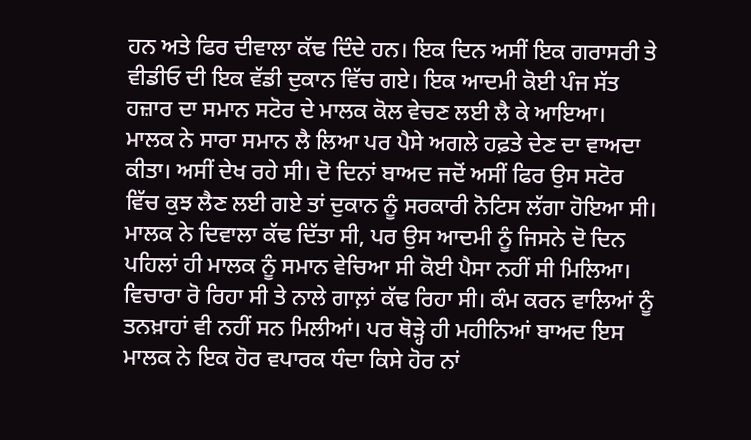ਹਨ ਅਤੇ ਫਿਰ ਦੀਵਾਲਾ ਕੱਢ ਦਿੰਦੇ ਹਨ। ਇਕ ਦਿਨ ਅਸੀਂ ਇਕ ਗਰਾਸਰੀ ਤੇ ਵੀਡੀਓ ਦੀ ਇਕ ਵੱਡੀ ਦੁਕਾਨ ਵਿੱਚ ਗਏ। ਇਕ ਆਦਮੀ ਕੋਈ ਪੰਜ ਸੱਤ ਹਜ਼ਾਰ ਦਾ ਸਮਾਨ ਸਟੋਰ ਦੇ ਮਾਲਕ ਕੋਲ ਵੇਚਣ ਲਈ ਲੈ ਕੇ ਆਇਆ। ਮਾਲਕ ਨੇ ਸਾਰਾ ਸਮਾਨ ਲੈ ਲਿਆ ਪਰ ਪੈਸੇ ਅਗਲੇ ਹਫ਼ਤੇ ਦੇਣ ਦਾ ਵਾਅਦਾ ਕੀਤਾ। ਅਸੀਂ ਦੇਖ ਰਹੇ ਸੀ। ਦੋ ਦਿਨਾਂ ਬਾਅਦ ਜਦੋਂ ਅਸੀਂ ਫਿਰ ਉਸ ਸਟੋਰ ਵਿੱਚ ਕੁਝ ਲੈਣ ਲਈ ਗਏ ਤਾਂ ਦੁਕਾਨ ਨੂੰ ਸਰਕਾਰੀ ਨੋਟਿਸ ਲੱਗਾ ਹੋਇਆ ਸੀ। ਮਾਲਕ ਨੇ ਦਿਵਾਲਾ ਕੱਢ ਦਿੱਤਾ ਸੀ, ਪਰ ਉਸ ਆਦਮੀ ਨੂੰ ਜਿਸਨੇ ਦੋ ਦਿਨ ਪਹਿਲਾਂ ਹੀ ਮਾਲਕ ਨੂੰ ਸਮਾਨ ਵੇਚਿਆ ਸੀ ਕੋਈ ਪੈਸਾ ਨਹੀਂ ਸੀ ਮਿਲਿਆ। ਵਿਚਾਰਾ ਰੋ ਰਿਹਾ ਸੀ ਤੇ ਨਾਲੇ ਗਾਲ਼ਾਂ ਕੱਢ ਰਿਹਾ ਸੀ। ਕੰਮ ਕਰਨ ਵਾਲਿਆਂ ਨੂੰ ਤਨਖ਼ਾਹਾਂ ਵੀ ਨਹੀਂ ਸਨ ਮਿਲੀਆਂ। ਪਰ ਥੋੜ੍ਹੇ ਹੀ ਮਹੀਨਿਆਂ ਬਾਅਦ ਇਸ ਮਾਲਕ ਨੇ ਇਕ ਹੋਰ ਵਪਾਰਕ ਧੰਦਾ ਕਿਸੇ ਹੋਰ ਨਾਂ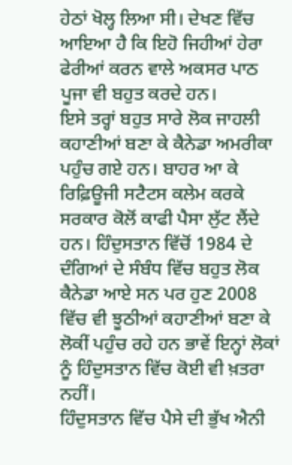ਹੇਠਾਂ ਖੋਲ੍ਹ ਲਿਆ ਸੀ। ਦੇਖਣ ਵਿੱਚ ਆਇਆ ਹੈ ਕਿ ਇਹੋ ਜਿਹੀਆਂ ਹੇਰਾ ਫੇਰੀਆਂ ਕਰਨ ਵਾਲੇ ਅਕਸਰ ਪਾਠ ਪੂਜਾ ਵੀ ਬਹੁਤ ਕਰਦੇ ਹਨ।
ਇਸੇ ਤਰ੍ਹਾਂ ਬਹੁਤ ਸਾਰੇ ਲੋਕ ਜਾਹਲੀ ਕਹਾਣੀਆਂ ਬਣਾ ਕੇ ਕੈਨੇਡਾ ਅਮਰੀਕਾ ਪਹੁੰਚ ਗਏ ਹਨ। ਬਾਹਰ ਆ ਕੇ ਰਿਫ਼ਿਊਜੀ ਸਟੈਟਸ ਕਲੇਮ ਕਰਕੇ ਸਰਕਾਰ ਕੋਲੋਂ ਕਾਫੀ ਪੈਸਾ ਲੁੱਟ ਲੈਂਦੇ ਹਨ। ਹਿੰਦੁਸਤਾਨ ਵਿੱਚੋਂ 1984 ਦੇ ਦੰਗਿਆਂ ਦੇ ਸੰਬੰਧ ਵਿੱਚ ਬਹੁਤ ਲੋਕ ਕੈਨੇਡਾ ਆਏ ਸਨ ਪਰ ਹੁਣ 2008 ਵਿੱਚ ਵੀ ਝੂਠੀਆਂ ਕਹਾਣੀਆਂ ਬਣਾ ਕੇ ਲੋਕੀਂ ਪਹੁੰਚ ਰਹੇ ਹਨ ਭਾਵੇਂ ਇਨ੍ਹਾਂ ਲੋਕਾਂ ਨੂੰ ਹਿੰਦੁਸਤਾਨ ਵਿੱਚ ਕੋਈ ਵੀ ਖ਼ਤਰਾ ਨਹੀਂ।
ਹਿੰਦੁਸਤਾਨ ਵਿੱਚ ਪੈਸੇ ਦੀ ਭੁੱਖ ਐਨੀ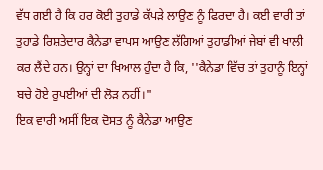ਵੱਧ ਗਈ ਹੈ ਕਿ ਹਰ ਕੋਈ ਤੁਹਾਡੇ ਕੱਪੜੇ ਲਾਉਣ ਨੂੰ ਫਿਰਦਾ ਹੈ। ਕਈ ਵਾਰੀ ਤਾਂ ਤੁਹਾਡੇ ਰਿਸ਼ਤੇਦਾਰ ਕੈਨੇਡਾ ਵਾਪਸ ਆਉਣ ਲੱਗਿਆਂ ਤੁਹਾਡੀਆਂ ਜੇਬਾਂ ਵੀ ਖਾਲੀ ਕਰ ਲੈਂਦੇ ਹਨ। ਉਨ੍ਹਾਂ ਦਾ ਖਿਆਲ ਹੁੰਦਾ ਹੈ ਕਿ, ''ਕੈਨੇਡਾ ਵਿੱਚ ਤਾਂ ਤੁਹਾਨੂੰ ਇਨ੍ਹਾਂ ਬਚੇ ਹੋਏ ਰੁਪਈਆਂ ਦੀ ਲੋੜ ਨਹੀਂ।"
ਇਕ ਵਾਰੀ ਅਸੀਂ ਇਕ ਦੋਸਤ ਨੂੰ ਕੈਨੇਡਾ ਆਉਣ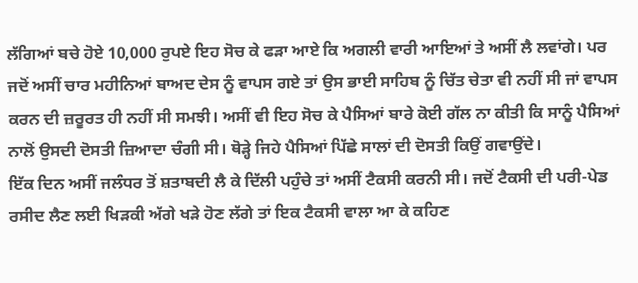ਲੱਗਿਆਂ ਬਚੇ ਹੋਏ 10,000 ਰੁਪਏ ਇਹ ਸੋਚ ਕੇ ਫੜਾ ਆਏ ਕਿ ਅਗਲੀ ਵਾਰੀ ਆਇਆਂ ਤੇ ਅਸੀਂ ਲੈ ਲਵਾਂਗੇ। ਪਰ ਜਦੋਂ ਅਸੀਂ ਚਾਰ ਮਹੀਨਿਆਂ ਬਾਅਦ ਦੇਸ ਨੂੰ ਵਾਪਸ ਗਏ ਤਾਂ ਉਸ ਭਾਈ ਸਾਹਿਬ ਨੂੰ ਚਿੱਤ ਚੇਤਾ ਵੀ ਨਹੀਂ ਸੀ ਜਾਂ ਵਾਪਸ ਕਰਨ ਦੀ ਜ਼ਰੂਰਤ ਹੀ ਨਹੀਂ ਸੀ ਸਮਝੀ। ਅਸੀਂ ਵੀ ਇਹ ਸੋਚ ਕੇ ਪੈਸਿਆਂ ਬਾਰੇ ਕੋਈ ਗੱਲ ਨਾ ਕੀਤੀ ਕਿ ਸਾਨੂੰ ਪੈਸਿਆਂ ਨਾਲੋਂ ਉਸਦੀ ਦੋਸਤੀ ਜ਼ਿਆਦਾ ਚੰਗੀ ਸੀ। ਥੋੜ੍ਹੇ ਜਿਹੇ ਪੈਸਿਆਂ ਪਿੱਛੇ ਸਾਲਾਂ ਦੀ ਦੋਸਤੀ ਕਿਉਂ ਗਵਾਉਂਦੇ।
ਇੱਕ ਦਿਨ ਅਸੀਂ ਜਲੰਧਰ ਤੋਂ ਸ਼ਤਾਬਦੀ ਲੈ ਕੇ ਦਿੱਲੀ ਪਹੁੰਚੇ ਤਾਂ ਅਸੀਂ ਟੈਕਸੀ ਕਰਨੀ ਸੀ। ਜਦੋਂ ਟੈਕਸੀ ਦੀ ਪਰੀ-ਪੇਡ ਰਸੀਦ ਲੈਣ ਲਈ ਖਿੜਕੀ ਅੱਗੇ ਖੜੇ ਹੋਣ ਲੱਗੇ ਤਾਂ ਇਕ ਟੈਕਸੀ ਵਾਲਾ ਆ ਕੇ ਕਹਿਣ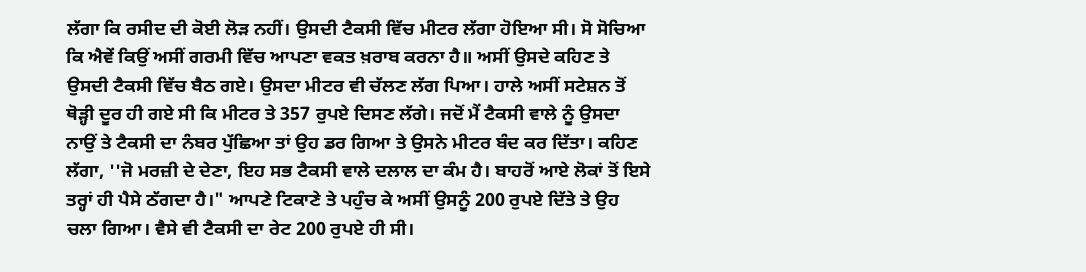ਲੱਗਾ ਕਿ ਰਸੀਦ ਦੀ ਕੋਈ ਲੋੜ ਨਹੀਂ। ਉਸਦੀ ਟੈਕਸੀ ਵਿੱਚ ਮੀਟਰ ਲੱਗਾ ਹੋਇਆ ਸੀ। ਸੋ ਸੋਚਿਆ ਕਿ ਐਵੇਂ ਕਿਉਂ ਅਸੀਂ ਗਰਮੀ ਵਿੱਚ ਆਪਣਾ ਵਕਤ ਖ਼ਰਾਬ ਕਰਨਾ ਹੈ॥ ਅਸੀਂ ਉਸਦੇ ਕਹਿਣ ਤੇ ਉਸਦੀ ਟੈਕਸੀ ਵਿੱਚ ਬੈਠ ਗਏ। ਉਸਦਾ ਮੀਟਰ ਵੀ ਚੱਲਣ ਲੱਗ ਪਿਆ। ਹਾਲੇ ਅਸੀਂ ਸਟੇਸ਼ਨ ਤੋਂ ਥੋੜ੍ਹੀ ਦੂਰ ਹੀ ਗਏ ਸੀ ਕਿ ਮੀਟਰ ਤੇ 357 ਰੁਪਏ ਦਿਸਣ ਲੱਗੇ। ਜਦੋਂ ਮੈਂ ਟੈਕਸੀ ਵਾਲੇ ਨੂੰ ਉਸਦਾ ਨਾਉਂ ਤੇ ਟੈਕਸੀ ਦਾ ਨੰਬਰ ਪੁੱਛਿਆ ਤਾਂ ਉਹ ਡਰ ਗਿਆ ਤੇ ਉਸਨੇ ਮੀਟਰ ਬੰਦ ਕਰ ਦਿੱਤਾ। ਕਹਿਣ ਲੱਗਾ, ''ਜੋ ਮਰਜ਼ੀ ਦੇ ਦੇਣਾ, ਇਹ ਸਭ ਟੈਕਸੀ ਵਾਲੇ ਦਲਾਲ ਦਾ ਕੰਮ ਹੈ। ਬਾਹਰੋਂ ਆਏ ਲੋਕਾਂ ਤੋਂ ਇਸੇ ਤਰ੍ਹਾਂ ਹੀ ਪੈਸੇ ਠੱਗਦਾ ਹੈ।" ਆਪਣੇ ਟਿਕਾਣੇ ਤੇ ਪਹੁੰਚ ਕੇ ਅਸੀਂ ਉਸਨੂੰ 200 ਰੁਪਏ ਦਿੱਤੇ ਤੇ ਉਹ ਚਲਾ ਗਿਆ। ਵੈਸੇ ਵੀ ਟੈਕਸੀ ਦਾ ਰੇਟ 200 ਰੁਪਏ ਹੀ ਸੀ।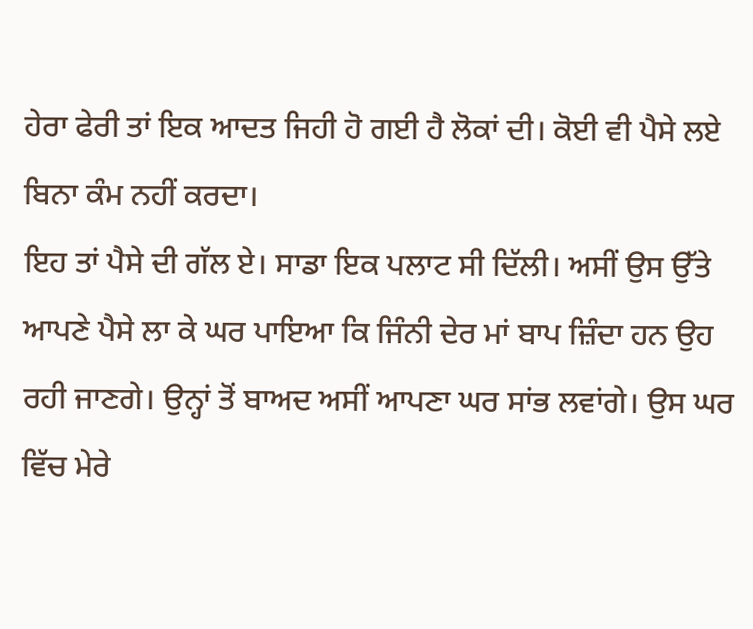ਹੇਰਾ ਫੇਰੀ ਤਾਂ ਇਕ ਆਦਤ ਜਿਹੀ ਹੋ ਗਈ ਹੈ ਲੋਕਾਂ ਦੀ। ਕੋਈ ਵੀ ਪੈਸੇ ਲਏ ਬਿਨਾ ਕੰਮ ਨਹੀਂ ਕਰਦਾ।
ਇਹ ਤਾਂ ਪੈਸੇ ਦੀ ਗੱਲ ਏ। ਸਾਡਾ ਇਕ ਪਲਾਟ ਸੀ ਦਿੱਲੀ। ਅਸੀਂ ਉਸ ਉੱਤੇ ਆਪਣੇ ਪੈਸੇ ਲਾ ਕੇ ਘਰ ਪਾਇਆ ਕਿ ਜਿੰਨੀ ਦੇਰ ਮਾਂ ਬਾਪ ਜ਼ਿੰਦਾ ਹਨ ਉਹ ਰਹੀ ਜਾਣਗੇ। ਉਨ੍ਹਾਂ ਤੋਂ ਬਾਅਦ ਅਸੀਂ ਆਪਣਾ ਘਰ ਸਾਂਭ ਲਵਾਂਗੇ। ਉਸ ਘਰ ਵਿੱਚ ਮੇਰੇ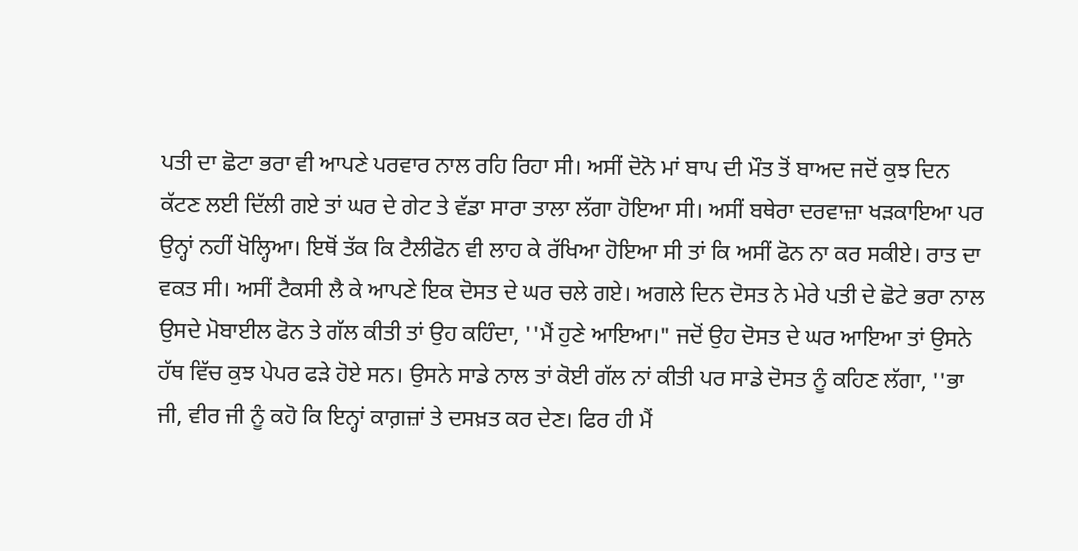ਪਤੀ ਦਾ ਛੋਟਾ ਭਰਾ ਵੀ ਆਪਣੇ ਪਰਵਾਰ ਨਾਲ ਰਹਿ ਰਿਹਾ ਸੀ। ਅਸੀਂ ਦੋਨੋ ਮਾਂ ਬਾਪ ਦੀ ਮੌਤ ਤੋਂ ਬਾਅਦ ਜਦੋਂ ਕੁਝ ਦਿਨ ਕੱਟਣ ਲਈ ਦਿੱਲੀ ਗਏ ਤਾਂ ਘਰ ਦੇ ਗੇਟ ਤੇ ਵੱਡਾ ਸਾਰਾ ਤਾਲਾ ਲੱਗਾ ਹੋਇਆ ਸੀ। ਅਸੀਂ ਬਥੇਰਾ ਦਰਵਾਜ਼ਾ ਖੜਕਾਇਆ ਪਰ ਉਨ੍ਹਾਂ ਨਹੀਂ ਖੋਲ੍ਹਿਆ। ਇਥੋਂ ਤੱਕ ਕਿ ਟੈਲੀਫੋਨ ਵੀ ਲਾਹ ਕੇ ਰੱਖਿਆ ਹੋਇਆ ਸੀ ਤਾਂ ਕਿ ਅਸੀਂ ਫੋਨ ਨਾ ਕਰ ਸਕੀਏ। ਰਾਤ ਦਾ ਵਕਤ ਸੀ। ਅਸੀਂ ਟੈਕਸੀ ਲੈ ਕੇ ਆਪਣੇ ਇਕ ਦੋਸਤ ਦੇ ਘਰ ਚਲੇ ਗਏ। ਅਗਲੇ ਦਿਨ ਦੋਸਤ ਨੇ ਮੇਰੇ ਪਤੀ ਦੇ ਛੋਟੇ ਭਰਾ ਨਾਲ ਉਸਦੇ ਮੋਬਾਈਲ ਫੋਨ ਤੇ ਗੱਲ ਕੀਤੀ ਤਾਂ ਉਹ ਕਹਿੰਦਾ, ''ਮੈਂ ਹੁਣੇ ਆਇਆ।" ਜਦੋਂ ਉਹ ਦੋਸਤ ਦੇ ਘਰ ਆਇਆ ਤਾਂ ਉਸਨੇ ਹੱਥ ਵਿੱਚ ਕੁਝ ਪੇਪਰ ਫੜੇ ਹੋਏ ਸਨ। ਉਸਨੇ ਸਾਡੇ ਨਾਲ ਤਾਂ ਕੋਈ ਗੱਲ ਨਾਂ ਕੀਤੀ ਪਰ ਸਾਡੇ ਦੋਸਤ ਨੂੰ ਕਹਿਣ ਲੱਗਾ, ''ਭਾ ਜੀ, ਵੀਰ ਜੀ ਨੂੰ ਕਹੋ ਕਿ ਇਨ੍ਹਾਂ ਕਾਗ਼ਜ਼ਾਂ ਤੇ ਦਸਖ਼ਤ ਕਰ ਦੇਣ। ਫਿਰ ਹੀ ਮੈਂ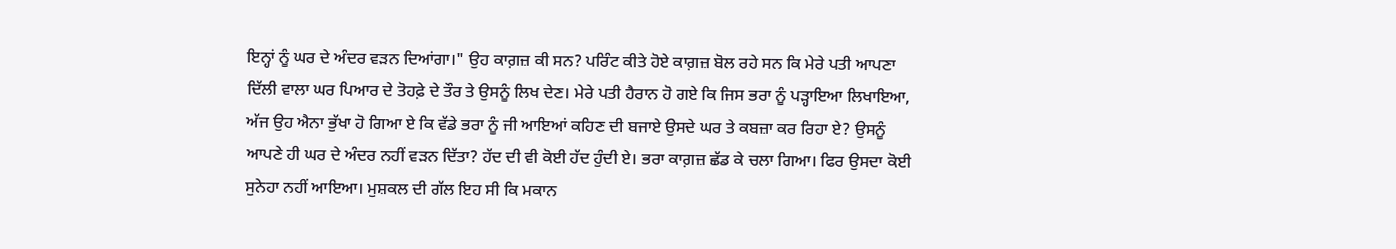ਇਨ੍ਹਾਂ ਨੂੰ ਘਰ ਦੇ ਅੰਦਰ ਵੜਨ ਦਿਆਂਗਾ।" ਉਹ ਕਾਗ਼ਜ਼ ਕੀ ਸਨ? ਪਰਿੰਟ ਕੀਤੇ ਹੋਏ ਕਾਗ਼ਜ਼ ਬੋਲ ਰਹੇ ਸਨ ਕਿ ਮੇਰੇ ਪਤੀ ਆਪਣਾ ਦਿੱਲੀ ਵਾਲਾ ਘਰ ਪਿਆਰ ਦੇ ਤੋਹਫ਼ੇ ਦੇ ਤੌਰ ਤੇ ਉਸਨੂੰ ਲਿਖ ਦੇਣ। ਮੇਰੇ ਪਤੀ ਹੈਰਾਨ ਹੋ ਗਏ ਕਿ ਜਿਸ ਭਰਾ ਨੂੰ ਪੜ੍ਹਾਇਆ ਲਿਖਾਇਆ, ਅੱਜ ਉਹ ਐਨਾ ਭੁੱਖਾ ਹੋ ਗਿਆ ਏ ਕਿ ਵੱਡੇ ਭਰਾ ਨੂੰ ਜੀ ਆਇਆਂ ਕਹਿਣ ਦੀ ਬਜਾਏ ਉਸਦੇ ਘਰ ਤੇ ਕਬਜ਼ਾ ਕਰ ਰਿਹਾ ਏ? ਉਸਨੂੰ ਆਪਣੇ ਹੀ ਘਰ ਦੇ ਅੰਦਰ ਨਹੀਂ ਵੜਨ ਦਿੱਤਾ? ਹੱਦ ਦੀ ਵੀ ਕੋਈ ਹੱਦ ਹੁੰਦੀ ਏ। ਭਰਾ ਕਾਗ਼ਜ਼ ਛੱਡ ਕੇ ਚਲਾ ਗਿਆ। ਫਿਰ ਉਸਦਾ ਕੋਈ ਸੁਨੇਹਾ ਨਹੀਂ ਆਇਆ। ਮੁਸ਼ਕਲ ਦੀ ਗੱਲ ਇਹ ਸੀ ਕਿ ਮਕਾਨ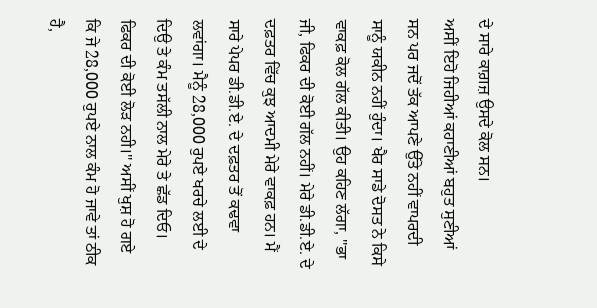ਦੇ ਸਾਰੇ ਕਾਗ਼ਜ਼ ਉਸਦੇ ਕੋਲ ਸਨ।
ਅਸੀਂ ਇਹੋ ਜਿਹੀਆਂ ਕਹਾਣੀਆਂ ਬਹੁਤ ਸੁਣੀਆਂ ਸਨ ਪਰ ਜਦੋਂ ਤੱਕ ਆਪਣੇ ਉੱਤੇ ਨਹੀਂ ਵਾਪਰਦੀ ਸਾਨੂੰ ਯਕੀਨ ਨਹੀਂ ਹੁੰਦਾ। ਖੈਰ ਸਾਡੇ ਦੋਸਤ ਨੇ ਕਿਸੇ ਵਾਕਫ਼ ਕੋਲ ਗੱਲ ਕੀਤੀ। ਉਹ ਕਹਿਣ ਲੱਗਾ, ''ਭਾ ਜੀ, ਫਿਕਰ ਦੀ ਕੋਈ ਗੱਲ ਨਹੀਂ। ਮੇਰੇ ਡੀ.ਡੀ.ਏ. ਦੇ ਦਫ਼ਤਰ ਵਿੱਚ ਕੁਝ ਆਦਮੀ ਮੇਰੇ ਵਾਕਫ਼ ਹਨ। ਮੈਂ ਸਾਰੇ ਪੇਪਰ ਡੀ.ਡੀ.ਏ. ਦੇ ਦਫ਼ਤਰ ਤੋਂ ਕਢਵਾ ਲਵਾਂਗਾ। ਮੈਨੂੰ 28,000 ਰੁਪਏ ਖਰਚੇ ਲਈ ਦੇ ਦਿਉ ਤੇ ਕੰਮ ਤਸੱਲੀ ਨਾਲ ਮੇਰੇ ਤੇ ਛੱਡ ਦਿਓ। ਫਿਕਰ ਦੀ ਕੋਈ ਲੋੜ ਨਹੀ।" ਅਸੀਂ ਖੁਸ਼ ਹੋ ਗਏ ਕਿ ਜੇ 28,000 ਰੁਪਏ ਨਾਲ ਕੰਮ ਹੋ ਜਾਵੇ ਤਾਂ ਠੀਕ ਹੈ,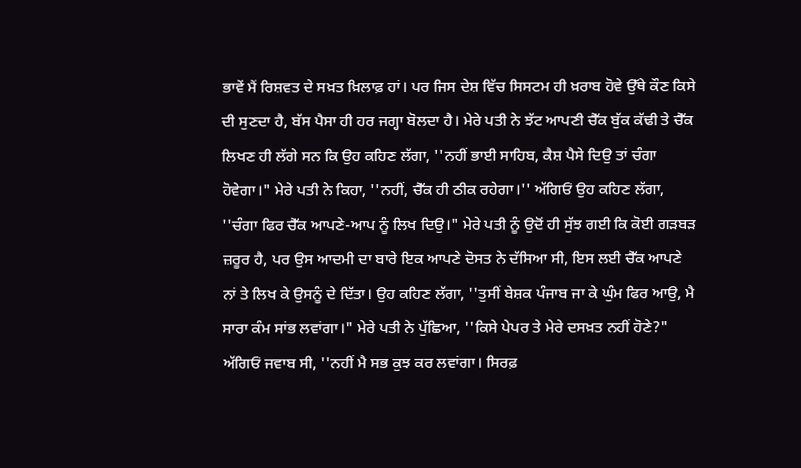ਭਾਵੇਂ ਮੈਂ ਰਿਸ਼ਵਤ ਦੇ ਸਖ਼ਤ ਖ਼ਿਲਾਫ਼ ਹਾਂ। ਪਰ ਜਿਸ ਦੇਸ਼ ਵਿੱਚ ਸਿਸਟਮ ਹੀ ਖ਼ਰਾਬ ਹੋਵੇ ਉੱਥੇ ਕੌਣ ਕਿਸੇ ਦੀ ਸੁਣਦਾ ਹੈ, ਬੱਸ ਪੈਸਾ ਹੀ ਹਰ ਜਗ੍ਹਾ ਬੋਲਦਾ ਹੈ। ਮੇਰੇ ਪਤੀ ਨੇ ਝੱਟ ਆਪਣੀ ਚੈੱਕ ਬੁੱਕ ਕੱਢੀ ਤੇ ਚੈੱਕ ਲਿਖਣ ਹੀ ਲੱਗੇ ਸਨ ਕਿ ਉਹ ਕਹਿਣ ਲੱਗਾ, ''ਨਹੀਂ ਭਾਈ ਸਾਹਿਬ, ਕੈਸ਼ ਪੈਸੇ ਦਿਉ ਤਾਂ ਚੰਗਾ ਹੋਵੇਗਾ।" ਮੇਰੇ ਪਤੀ ਨੇ ਕਿਹਾ, ''ਨਹੀਂ, ਚੈੱਕ ਹੀ ਠੀਕ ਰਹੇਗਾ।'' ਅੱਗਿਓਂ ਉਹ ਕਹਿਣ ਲੱਗਾ, ''ਚੰਗਾ ਫਿਰ ਚੈੱਕ ਆਪਣੇ-ਆਪ ਨੂੰ ਲਿਖ ਦਿਉ।" ਮੇਰੇ ਪਤੀ ਨੂੰ ਉਦੋਂ ਹੀ ਸੁੱਝ ਗਈ ਕਿ ਕੋਈ ਗੜਬੜ ਜ਼ਰੂਰ ਹੈ, ਪਰ ਉਸ ਆਦਮੀ ਦਾ ਬਾਰੇ ਇਕ ਆਪਣੇ ਦੋਸਤ ਨੇ ਦੱਸਿਆ ਸੀ, ਇਸ ਲਈ ਚੈੱਕ ਆਪਣੇ ਨਾਂ ਤੇ ਲਿਖ ਕੇ ਉਸਨੂੰ ਦੇ ਦਿੱਤਾ। ਉਹ ਕਹਿਣ ਲੱਗਾ, ''ਤੁਸੀਂ ਬੇਸ਼ਕ ਪੰਜਾਬ ਜਾ ਕੇ ਘੁੰਮ ਫਿਰ ਆਉ, ਮੈ ਸਾਰਾ ਕੰਮ ਸਾਂਭ ਲਵਾਂਗਾ।" ਮੇਰੇ ਪਤੀ ਨੇ ਪੁੱਛਿਆ, ''ਕਿਸੇ ਪੇਪਰ ਤੇ ਮੇਰੇ ਦਸਖ਼ਤ ਨਹੀਂ ਹੋਣੇ?" ਅੱਗਿਓਂ ਜਵਾਬ ਸੀ, ''ਨਹੀਂ ਮੈ ਸਭ ਕੁਝ ਕਰ ਲਵਾਂਗਾ। ਸਿਰਫ਼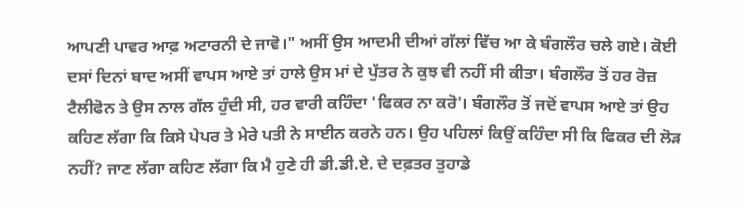ਆਪਣੀ ਪਾਵਰ ਆਫ਼ ਅਟਾਰਨੀ ਦੇ ਜਾਵੋ।" ਅਸੀਂ ਉਸ ਆਦਮੀ ਦੀਆਂ ਗੱਲਾਂ ਵਿੱਚ ਆ ਕੇ ਬੰਗਲੌਰ ਚਲੇ ਗਏ। ਕੋਈ ਦਸਾਂ ਦਿਨਾਂ ਬਾਦ ਅਸੀਂ ਵਾਪਸ ਆਏ ਤਾਂ ਹਾਲੇ ਉਸ ਮਾਂ ਦੇ ਪੁੱਤਰ ਨੇ ਕੁਝ ਵੀ ਨਹੀਂ ਸੀ ਕੀਤਾ। ਬੰਗਲੌਰ ਤੋਂ ਹਰ ਰੋਜ਼ ਟੈਲੀਫੋਨ ਤੇ ਉਸ ਨਾਲ ਗੱਲ ਹੁੰਦੀ ਸੀ, ਹਰ ਵਾਰੀ ਕਹਿੰਦਾ 'ਫਿਕਰ ਨਾ ਕਰੋ'। ਬੰਗਲੌਰ ਤੋਂ ਜਦੋਂ ਵਾਪਸ ਆਏ ਤਾਂ ਉਹ ਕਹਿਣ ਲੱਗਾ ਕਿ ਕਿਸੇ ਪੇਪਰ ਤੇ ਮੇਰੇ ਪਤੀ ਨੇ ਸਾਈਨ ਕਰਨੇ ਹਨ। ਉਹ ਪਹਿਲਾਂ ਕਿਉਂ ਕਹਿੰਦਾ ਸੀ ਕਿ ਫਿਕਰ ਦੀ ਲੋੜ ਨਹੀਂ? ਜਾਣ ਲੱਗਾ ਕਹਿਣ ਲੱਗਾ ਕਿ ਮੈ ਹੁਣੇ ਹੀ ਡੀ.ਡੀ.ਏ. ਦੇ ਦਫ਼ਤਰ ਤੁਹਾਡੇ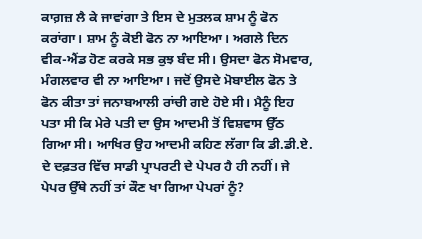ਕਾਗ਼ਜ਼ ਲੈ ਕੇ ਜਾਵਾਂਗਾ ਤੇ ਇਸ ਦੇ ਮੁਤਲਕ ਸ਼ਾਮ ਨੂੰ ਫੋਨ ਕਰਾਂਗਾ। ਸ਼ਾਮ ਨੂੰ ਕੋਈ ਫੋਨ ਨਾ ਆਇਆ। ਅਗਲੇ ਦਿਨ ਵੀਕ-ਐਂਡ ਹੋਣ ਕਰਕੇ ਸਭ ਕੁਝ ਬੰਦ ਸੀ। ਉਸਦਾ ਫੋਨ ਸੋਮਵਾਰ, ਮੰਗਲਵਾਰ ਵੀ ਨਾ ਆਇਆ। ਜਦੋਂ ਉਸਦੇ ਮੋਬਾਈਲ ਫੋਨ ਤੇ ਫੋਨ ਕੀਤਾ ਤਾਂ ਜਨਾਬਆਲੀ ਰਾਂਚੀ ਗਏ ਹੋਏ ਸੀ। ਮੈਨੂੰ ਇਹ ਪਤਾ ਸੀ ਕਿ ਮੇਰੇ ਪਤੀ ਦਾ ਉਸ ਆਦਮੀ ਤੋਂ ਵਿਸ਼ਵਾਸ ਉੱਠ ਗਿਆ ਸੀ। ਆਖਿਰ ਉਹ ਆਦਮੀ ਕਹਿਣ ਲੱਗਾ ਕਿ ਡੀ.ਡੀ.ਏ. ਦੇ ਦਫ਼ਤਰ ਵਿੱਚ ਸਾਡੀ ਪ੍ਰਾਪਰਟੀ ਦੇ ਪੇਪਰ ਹੈ ਹੀ ਨਹੀਂ। ਜੇ ਪੇਪਰ ਉੱਥੇ ਨਹੀਂ ਤਾਂ ਕੌਣ ਖਾ ਗਿਆ ਪੇਪਰਾਂ ਨੂੰ?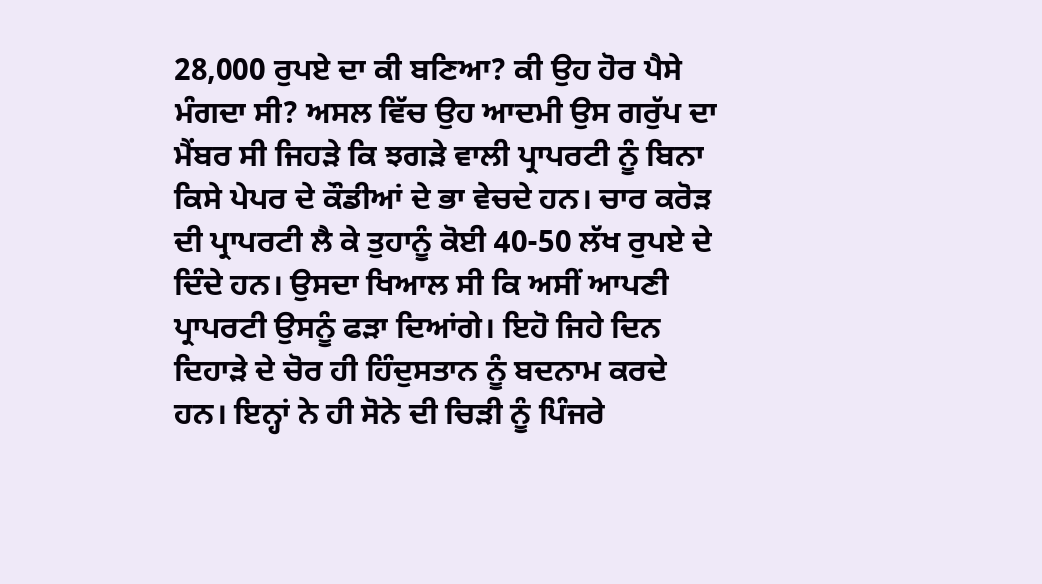28,000 ਰੁਪਏ ਦਾ ਕੀ ਬਣਿਆ? ਕੀ ਉਹ ਹੋਰ ਪੈਸੇ ਮੰਗਦਾ ਸੀ? ਅਸਲ ਵਿੱਚ ਉਹ ਆਦਮੀ ਉਸ ਗਰੁੱਪ ਦਾ ਮੈਂਬਰ ਸੀ ਜਿਹੜੇ ਕਿ ਝਗੜੇ ਵਾਲੀ ਪ੍ਰਾਪਰਟੀ ਨੂੰ ਬਿਨਾ ਕਿਸੇ ਪੇਪਰ ਦੇ ਕੌਡੀਆਂ ਦੇ ਭਾ ਵੇਚਦੇ ਹਨ। ਚਾਰ ਕਰੋੜ ਦੀ ਪ੍ਰਾਪਰਟੀ ਲੈ ਕੇ ਤੁਹਾਨੂੰ ਕੋਈ 40-50 ਲੱਖ ਰੁਪਏ ਦੇ ਦਿੰਦੇ ਹਨ। ਉਸਦਾ ਖਿਆਲ ਸੀ ਕਿ ਅਸੀਂ ਆਪਣੀ ਪ੍ਰਾਪਰਟੀ ਉਸਨੂੰ ਫੜਾ ਦਿਆਂਗੇ। ਇਹੋ ਜਿਹੇ ਦਿਨ ਦਿਹਾੜੇ ਦੇ ਚੋਰ ਹੀ ਹਿੰਦੁਸਤਾਨ ਨੂੰ ਬਦਨਾਮ ਕਰਦੇ ਹਨ। ਇਨ੍ਹਾਂ ਨੇ ਹੀ ਸੋਨੇ ਦੀ ਚਿੜੀ ਨੂੰ ਪਿੰਜਰੇ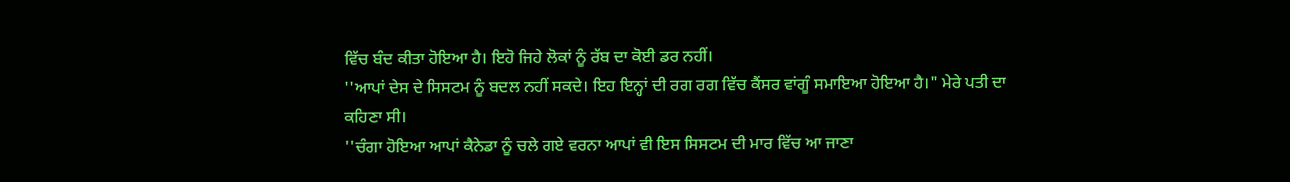ਵਿੱਚ ਬੰਦ ਕੀਤਾ ਹੋਇਆ ਹੈ। ਇਹੋ ਜਿਹੇ ਲੋਕਾਂ ਨੂੰ ਰੱਬ ਦਾ ਕੋਈ ਡਰ ਨਹੀਂ।
''ਆਪਾਂ ਦੇਸ ਦੇ ਸਿਸਟਮ ਨੂੰ ਬਦਲ ਨਹੀਂ ਸਕਦੇ। ਇਹ ਇਨ੍ਹਾਂ ਦੀ ਰਗ ਰਗ ਵਿੱਚ ਕੈਂਸਰ ਵਾਂਗੂੰ ਸਮਾਇਆ ਹੋਇਆ ਹੈ।" ਮੇਰੇ ਪਤੀ ਦਾ ਕਹਿਣਾ ਸੀ।
''ਚੰਗਾ ਹੋਇਆ ਆਪਾਂ ਕੈਨੇਡਾ ਨੂੰ ਚਲੇ ਗਏ ਵਰਨਾ ਆਪਾਂ ਵੀ ਇਸ ਸਿਸਟਮ ਦੀ ਮਾਰ ਵਿੱਚ ਆ ਜਾਣਾ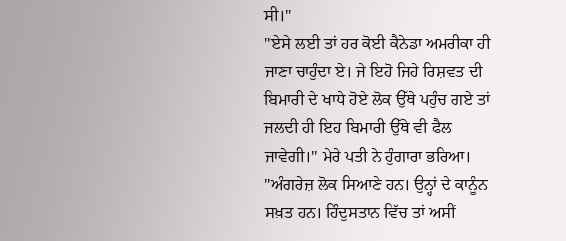ਸੀ।"
''ਏਸੇ ਲਈ ਤਾਂ ਹਰ ਕੋਈ ਕੈਨੇਡਾ ਅਮਰੀਕਾ ਹੀ ਜਾਣਾ ਚਾਹੁੰਦਾ ਏ। ਜੇ ਇਹੋ ਜਿਹੇ ਰਿਸ਼ਵਤ ਦੀ ਬਿਮਾਰੀ ਦੇ ਖਾਧੇ ਹੋਏ ਲੋਕ ਉੱਥੇ ਪਹੁੰਚ ਗਏ ਤਾਂ ਜਲਦੀ ਹੀ ਇਹ ਬਿਮਾਰੀ ਉੱਥੇ ਵੀ ਫੈਲ ਜਾਵੇਗੀ।" ਮੇਰੇ ਪਤੀ ਨੇ ਹੁੰਗਾਰਾ ਭਰਿਆ।
''ਅੰਗਰੇਜ਼ ਲੋਕ ਸਿਆਣੇ ਹਨ। ਉਨ੍ਹਾਂ ਦੇ ਕਾਨੂੰਨ ਸਖ਼ਤ ਹਨ। ਹਿੰਦੁਸਤਾਨ ਵਿੱਚ ਤਾਂ ਅਸੀਂ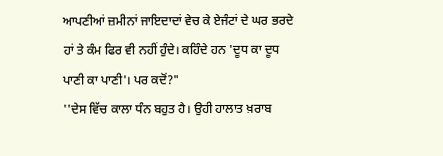ਆਪਣੀਆਂ ਜ਼ਮੀਨਾਂ ਜਾਇਦਾਦਾਂ ਵੇਚ ਕੇ ਏਜੰਟਾਂ ਦੇ ਘਰ ਭਰਦੇ ਹਾਂ ਤੇ ਕੰਮ ਫਿਰ ਵੀ ਨਹੀਂ ਹੁੰਦੇ। ਕਹਿੰਦੇ ਹਨ 'ਦੂਧ ਕਾ ਦੂਧ ਪਾਣੀ ਕਾ ਪਾਣੀ'। ਪਰ ਕਦੋਂ?"
''ਦੇਸ ਵਿੱਚ ਕਾਲਾ ਧੰਨ ਬਹੁਤ ਹੈ। ਉਹੀ ਹਾਲਾਤ ਖ਼ਰਾਬ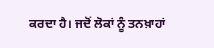ਕਰਦਾ ਹੈ। ਜਦੋਂ ਲੋਕਾਂ ਨੂੰ ਤਨਖ਼ਾਹਾਂ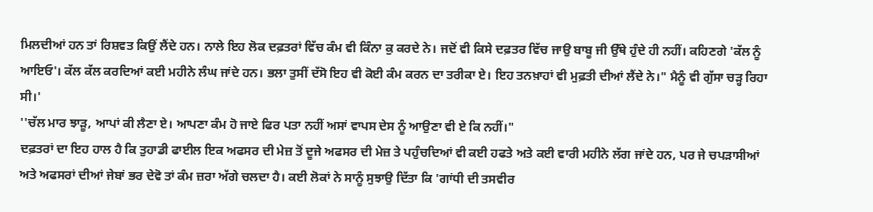ਮਿਲਦੀਆਂ ਹਨ ਤਾਂ ਰਿਸ਼ਵਤ ਕਿਉਂ ਲੈਂਦੇ ਹਨ। ਨਾਲੇ ਇਹ ਲੋਕ ਦਫ਼ਤਰਾਂ ਵਿੱਚ ਕੰਮ ਵੀ ਕਿੰਨਾ ਕੁ ਕਰਦੇ ਨੇ। ਜਦੋਂ ਵੀ ਕਿਸੇ ਦਫ਼ਤਰ ਵਿੱਚ ਜਾਉ ਬਾਬੂ ਜੀ ਉੱਥੇ ਹੁੰਦੇ ਹੀ ਨਹੀਂ। ਕਹਿਣਗੇ 'ਕੱਲ ਨੂੰ ਆਇਓ'। ਕੱਲ ਕੱਲ ਕਰਦਿਆਂ ਕਈ ਮਹੀਨੇ ਲੰਘ ਜਾਂਦੇ ਹਨ। ਭਲਾ ਤੁਸੀਂ ਦੱਸੋ ਇਹ ਵੀ ਕੋਈ ਕੰਮ ਕਰਨ ਦਾ ਤਰੀਕਾ ਏ। ਇਹ ਤਨਖ਼ਾਹਾਂ ਵੀ ਮੁਫ਼ਤੀ ਦੀਆਂ ਲੈਂਦੇ ਨੇ।" ਮੈਨੂੰ ਵੀ ਗੁੱਸਾ ਚੜ੍ਹ ਰਿਹਾ ਸੀ।'
''ਚੱਲ ਮਾਰ ਝਾੜੂ, ਆਪਾਂ ਕੀ ਲੈਣਾ ਏ। ਆਪਣਾ ਕੰਮ ਹੋ ਜਾਏ ਫਿਰ ਪਤਾ ਨਹੀਂ ਅਸਾਂ ਵਾਪਸ ਦੇਸ ਨੂੰ ਆਉਣਾ ਵੀ ਏ ਕਿ ਨਹੀਂ।"
ਦਫ਼ਤਰਾਂ ਦਾ ਇਹ ਹਾਲ ਹੈ ਕਿ ਤੁਹਾਡੀ ਫਾਈਲ ਇਕ ਅਫਸਰ ਦੀ ਮੇਜ਼ ਤੋਂ ਦੂਜੇ ਅਫਸਰ ਦੀ ਮੇਜ਼ ਤੇ ਪਹੁੰਚਦਿਆਂ ਵੀ ਕਈ ਹਫਤੇ ਅਤੇ ਕਈ ਵਾਰੀ ਮਹੀਨੇ ਲੱਗ ਜਾਂਦੇ ਹਨ, ਪਰ ਜੇ ਚਪੜਾਸੀਆਂ ਅਤੇ ਅਫਸਰਾਂ ਦੀਆਂ ਜੇਬਾਂ ਭਰ ਦੇਵੋ ਤਾਂ ਕੰਮ ਜ਼ਰਾ ਅੱਗੇ ਚਲਦਾ ਹੈ। ਕਈ ਲੋਕਾਂ ਨੇ ਸਾਨੂੰ ਸੁਝਾਉ ਦਿੱਤਾ ਕਿ 'ਗਾਂਧੀ ਦੀ ਤਸਵੀਰ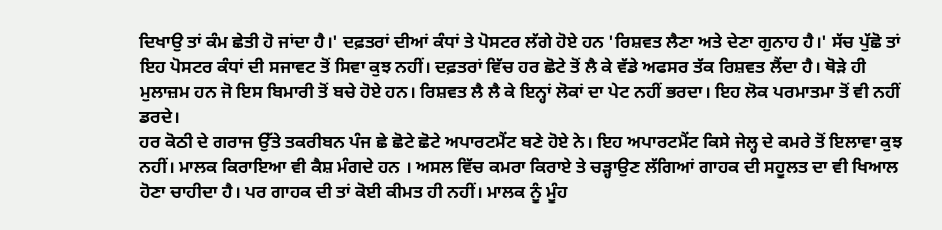ਦਿਖਾਉ ਤਾਂ ਕੰਮ ਛੇਤੀ ਹੋ ਜਾਂਦਾ ਹੈ।' ਦਫ਼ਤਰਾਂ ਦੀਆਂ ਕੰਧਾਂ ਤੇ ਪੋਸਟਰ ਲੱਗੇ ਹੋਏ ਹਨ 'ਰਿਸ਼ਵਤ ਲੈਣਾ ਅਤੇ ਦੇਣਾ ਗੁਨਾਹ ਹੈ।' ਸੱਚ ਪੁੱਛੋ ਤਾਂ ਇਹ ਪੋਸਟਰ ਕੰਧਾਂ ਦੀ ਸਜਾਵਟ ਤੋਂ ਸਿਵਾ ਕੁਝ ਨਹੀਂ। ਦਫ਼ਤਰਾਂ ਵਿੱਚ ਹਰ ਛੋਟੇ ਤੋਂ ਲੈ ਕੇ ਵੱਡੇ ਅਫਸਰ ਤੱਕ ਰਿਸ਼ਵਤ ਲੈਂਦਾ ਹੈ। ਥੋੜੇ ਹੀ ਮੁਲਾਜ਼ਮ ਹਨ ਜੋ ਇਸ ਬਿਮਾਰੀ ਤੋਂ ਬਚੇ ਹੋਏ ਹਨ। ਰਿਸ਼ਵਤ ਲੈ ਲੈ ਕੇ ਇਨ੍ਹਾਂ ਲੋਕਾਂ ਦਾ ਪੇਟ ਨਹੀਂ ਭਰਦਾ। ਇਹ ਲੋਕ ਪਰਮਾਤਮਾ ਤੋਂ ਵੀ ਨਹੀਂ ਡਰਦੇ।
ਹਰ ਕੋਠੀ ਦੇ ਗਰਾਜ ਉੱਤੇ ਤਕਰੀਬਨ ਪੰਜ ਛੇ ਛੋਟੇ ਛੋਟੇ ਅਪਾਰਟਮੈਂਟ ਬਣੇ ਹੋਏ ਨੇ। ਇਹ ਅਪਾਰਟਮੈਂਟ ਕਿਸੇ ਜੇਲ੍ਹ ਦੇ ਕਮਰੇ ਤੋਂ ਇਲਾਵਾ ਕੁਝ ਨਹੀਂ। ਮਾਲਕ ਕਿਰਾਇਆ ਵੀ ਕੈਸ਼ ਮੰਗਦੇ ਹਨ । ਅਸਲ ਵਿੱਚ ਕਮਰਾ ਕਿਰਾਏ ਤੇ ਚੜ੍ਹਾਉਣ ਲੱਗਿਆਂ ਗਾਹਕ ਦੀ ਸਹੂਲਤ ਦਾ ਵੀ ਖਿਆਲ ਹੋਣਾ ਚਾਹੀਦਾ ਹੈ। ਪਰ ਗਾਹਕ ਦੀ ਤਾਂ ਕੋਈ ਕੀਮਤ ਹੀ ਨਹੀਂ। ਮਾਲਕ ਨੂੰ ਮੂੰਹ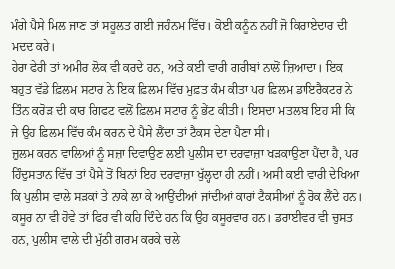ਮੰਗੇ ਪੈਸੇ ਮਿਲ ਜਾਣ ਤਾਂ ਸਹੂਲਤ ਗਈ ਜਹੰਨਮ ਵਿੱਚ। ਕੋਈ ਕਨੂੰਨ ਨਹੀਂ ਜੋ ਕਿਰਾਏਦਾਰ ਦੀ ਮਦਦ ਕਰੇ।
ਹੇਰਾ ਫੇਰੀ ਤਾਂ ਅਮੀਰ ਲੋਕ ਵੀ ਕਰਦੇ ਹਨ, ਅਤੇ ਕਈ ਵਾਰੀ ਗਰੀਬਾਂ ਨਾਲੋਂ ਜ਼ਿਆਦਾ। ਇਕ ਬਹੁਤ ਵੱਡੇ ਫ਼ਿਲਮ ਸਟਾਰ ਨੇ ਇਕ ਫ਼ਿਲਮ ਵਿੱਚ ਮੁਫ਼ਤ ਕੰਮ ਕੀਤਾ ਪਰ ਫ਼ਿਲਮ ਡਾਇਰੈਕਟਰ ਨੇ ਤਿੰਨ ਕਰੋੜ ਦੀ ਕਾਰ ਗਿਫਟ ਵਲੋਂ ਫ਼ਿਲਮ ਸਟਾਰ ਨੂੰ ਭੇਂਟ ਕੀਤੀ। ਇਸਦਾ ਮਤਲਬ ਇਹ ਸੀ ਕਿ ਜੇ ਉਹ ਫ਼ਿਲਮ ਵਿੱਚ ਕੰਮ ਕਰਨ ਦੇ ਪੈਸੇ ਲੈਂਦਾ ਤਾਂ ਟੈਕਸ ਦੇਣਾ ਪੈਣਾ ਸੀ।
ਜ਼ੁਲਮ ਕਰਨ ਵਾਲਿਆਂ ਨੂੰ ਸਜ਼ਾ ਦਿਵਾਉਣ ਲਈ ਪੁਲੀਸ ਦਾ ਦਰਵਾਜ਼ਾ ਖੜਕਾਉਣਾ ਪੈਂਦਾ ਹੈ, ਪਰ ਹਿੰਦੁਸਤਾਨ ਵਿੱਚ ਤਾਂ ਪੈਸੇ ਤੋਂ ਬਿਨਾਂ ਇਹ ਦਰਵਾਜ਼ਾ ਖੁੱਲ੍ਹਦਾ ਹੀ ਨਹੀਂ। ਅਸੀ ਕਈ ਵਾਰੀ ਦੇਖਿਆ ਕਿ ਪੁਲੀਸ ਵਾਲੇ ਸੜਕਾਂ ਤੇ ਨਾਕੇ ਲਾ ਕੇ ਆਉਂਦੀਆਂ ਜਾਂਦੀਆਂ ਕਾਰਾਂ ਟੈਕਸੀਆਂ ਨੂੰ ਰੋਕ ਲੈਂਦੇ ਹਨ। ਕਸੂਰ ਨਾ ਵੀ ਹੋਵੇ ਤਾਂ ਫਿਰ ਵੀ ਕਹਿ ਦਿੰਦੇ ਹਨ ਕਿ ਉਹ ਕਸੂਰਵਾਰ ਹਨ। ਡਰਾਈਵਰ ਵੀ ਚੁਸਤ ਹਨ, ਪੁਲੀਸ ਵਾਲੇ ਦੀ ਮੁੱਠੀ ਗਰਮ ਕਰਕੇ ਚਲੇ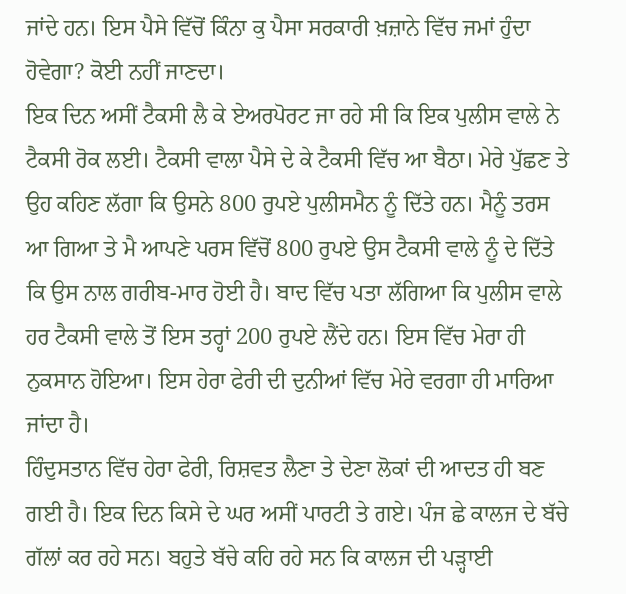ਜਾਂਦੇ ਹਨ। ਇਸ ਪੈਸੇ ਵਿੱਚੋਂ ਕਿੰਨਾ ਕੁ ਪੈਸਾ ਸਰਕਾਰੀ ਖ਼ਜ਼ਾਨੇ ਵਿੱਚ ਜਮਾਂ ਹੁੰਦਾ ਹੋਵੇਗਾ? ਕੋਈ ਨਹੀਂ ਜਾਣਦਾ।
ਇਕ ਦਿਨ ਅਸੀਂ ਟੈਕਸੀ ਲੈ ਕੇ ਏਅਰਪੋਰਟ ਜਾ ਰਹੇ ਸੀ ਕਿ ਇਕ ਪੁਲੀਸ ਵਾਲੇ ਨੇ ਟੈਕਸੀ ਰੋਕ ਲਈ। ਟੈਕਸੀ ਵਾਲਾ ਪੈਸੇ ਦੇ ਕੇ ਟੈਕਸੀ ਵਿੱਚ ਆ ਬੈਠਾ। ਮੇਰੇ ਪੁੱਛਣ ਤੇ ਉਹ ਕਹਿਣ ਲੱਗਾ ਕਿ ਉਸਨੇ 800 ਰੁਪਏ ਪੁਲੀਸਮੈਨ ਨੂੰ ਦਿੱਤੇ ਹਨ। ਮੈਨੂੰ ਤਰਸ ਆ ਗਿਆ ਤੇ ਮੈ ਆਪਣੇ ਪਰਸ ਵਿੱਚੋਂ 800 ਰੁਪਏ ਉਸ ਟੈਕਸੀ ਵਾਲੇ ਨੂੰ ਦੇ ਦਿੱਤੇ ਕਿ ਉਸ ਨਾਲ ਗਰੀਬ-ਮਾਰ ਹੋਈ ਹੈ। ਬਾਦ ਵਿੱਚ ਪਤਾ ਲੱਗਿਆ ਕਿ ਪੁਲੀਸ ਵਾਲੇ ਹਰ ਟੈਕਸੀ ਵਾਲੇ ਤੋਂ ਇਸ ਤਰ੍ਹਾਂ 200 ਰੁਪਏ ਲੈਂਦੇ ਹਨ। ਇਸ ਵਿੱਚ ਮੇਰਾ ਹੀ ਨੁਕਸਾਨ ਹੋਇਆ। ਇਸ ਹੇਰਾ ਫੇਰੀ ਦੀ ਦੁਨੀਆਂ ਵਿੱਚ ਮੇਰੇ ਵਰਗਾ ਹੀ ਮਾਰਿਆ ਜਾਂਦਾ ਹੈ।
ਹਿੰਦੁਸਤਾਨ ਵਿੱਚ ਹੇਰਾ ਫੇਰੀ, ਰਿਸ਼ਵਤ ਲੈਣਾ ਤੇ ਦੇਣਾ ਲੋਕਾਂ ਦੀ ਆਦਤ ਹੀ ਬਣ ਗਈ ਹੈ। ਇਕ ਦਿਨ ਕਿਸੇ ਦੇ ਘਰ ਅਸੀਂ ਪਾਰਟੀ ਤੇ ਗਏ। ਪੰਜ ਛੇ ਕਾਲਜ ਦੇ ਬੱਚੇ ਗੱਲਾਂ ਕਰ ਰਹੇ ਸਨ। ਬਹੁਤੇ ਬੱਚੇ ਕਹਿ ਰਹੇ ਸਨ ਕਿ ਕਾਲਜ ਦੀ ਪੜ੍ਹਾਈ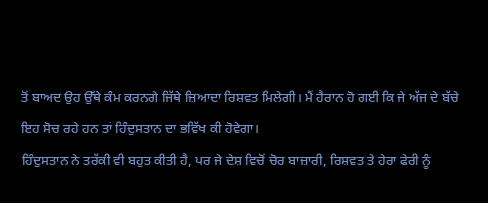ਤੋਂ ਬਾਅਦ ਉਹ ਉੱਥੇ ਕੰਮ ਕਰਨਗੇ ਜਿੱਥੇ ਜ਼ਿਆਦਾ ਰਿਸ਼ਵਤ ਮਿਲੇਗੀ। ਮੈਂ ਹੈਰਾਨ ਹੋ ਗਈ ਕਿ ਜੇ ਅੱਜ ਦੇ ਬੱਚੇ ਇਹ ਸੋਚ ਰਹੇ ਹਨ ਤਾਂ ਹਿੰਦੁਸਤਾਨ ਦਾ ਭਵਿੱਖ ਕੀ ਹੋਵੇਗਾ।
ਹਿੰਦੁਸਤਾਨ ਨੇ ਤਰੱਕੀ ਵੀ ਬਹੁਤ ਕੀਤੀ ਹੈ, ਪਰ ਜੇ ਦੇਸ਼ ਵਿਚੋਂ ਚੋਰ ਬਾਜ਼ਾਰੀ, ਰਿਸ਼ਵਤ ਤੇ ਹੇਰਾ ਫੇਰੀ ਨੂੰ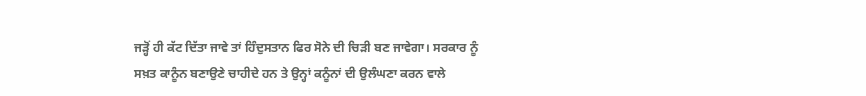ਜੜ੍ਹੋਂ ਹੀ ਕੱਟ ਦਿੱਤਾ ਜਾਵੇ ਤਾਂ ਹਿੰਦੁਸਤਾਨ ਫਿਰ ਸੋਨੇ ਦੀ ਚਿੜੀ ਬਣ ਜਾਵੇਗਾ। ਸਰਕਾਰ ਨੂੰ ਸਖ਼ਤ ਕਾਨੂੰਨ ਬਣਾਉਣੇ ਚਾਹੀਦੇ ਹਨ ਤੇ ਉਨ੍ਹਾਂ ਕਨੂੰਨਾਂ ਦੀ ਉਲੰਘਣਾ ਕਰਨ ਵਾਲੇ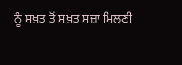ਨੂੰ ਸਖ਼ਤ ਤੋਂ ਸਖ਼ਤ ਸਜ਼ਾ ਮਿਲਣੀ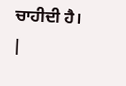ਚਾਹੀਦੀ ਹੈ।
|